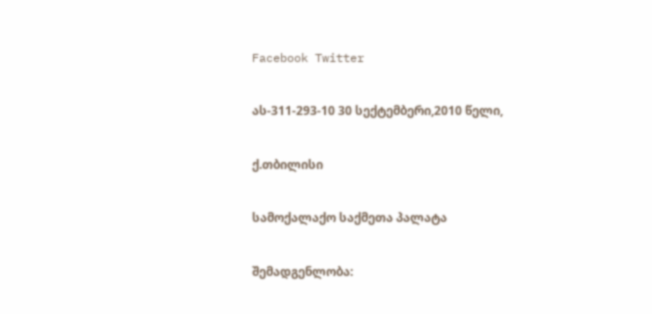Facebook Twitter

ას-311-293-10 30 სექტემბერი,2010 წელი,

ქ.თბილისი

სამოქალაქო საქმეთა პალატა

შემადგენლობა: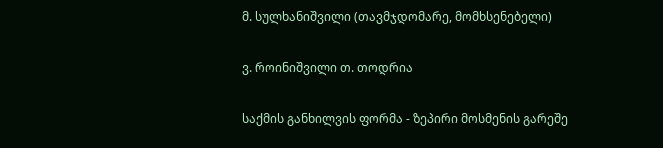მ. სულხანიშვილი (თავმჯდომარე, მომხსენებელი)

ვ. როინიშვილი თ. თოდრია

საქმის განხილვის ფორმა - ზეპირი მოსმენის გარეშე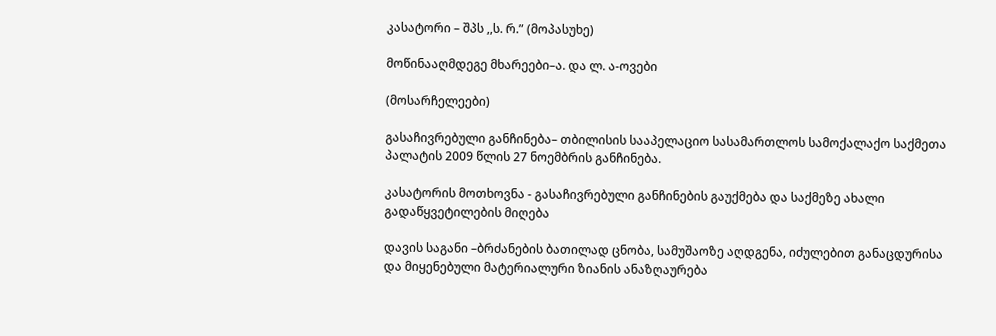კასატორი – შპს ,,ს. რ.” (მოპასუხე)

მოწინააღმდეგე მხარეები–ა. და ლ. ა-ოვები

(მოსარჩელეები)

გასაჩივრებული განჩინება– თბილისის სააპელაციო სასამართლოს სამოქალაქო საქმეთა პალატის 2009 წლის 27 ნოემბრის განჩინება.

კასატორის მოთხოვნა - გასაჩივრებული განჩინების გაუქმება და საქმეზე ახალი გადაწყვეტილების მიღება

დავის საგანი –ბრძანების ბათილად ცნობა, სამუშაოზე აღდგენა, იძულებით განაცდურისა და მიყენებული მატერიალური ზიანის ანაზღაურება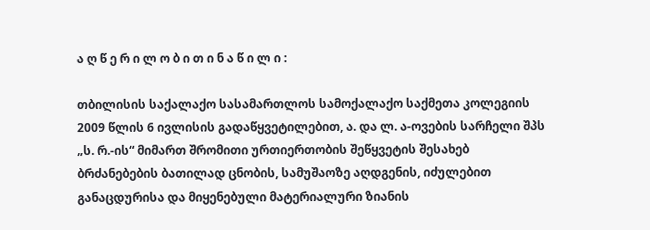ა ღ წ ე რ ი ლ ო ბ ი თ ი ნ ა წ ი ლ ი :

თბილისის საქალაქო სასამართლოს სამოქალაქო საქმეთა კოლეგიის 2009 წლის 6 ივლისის გადაწყვეტილებით, ა. და ლ. ა-ოვების სარჩელი შპს „ს. რ.-ის“ მიმართ შრომითი ურთიერთობის შეწყვეტის შესახებ ბრძანებების ბათილად ცნობის, სამუშაოზე აღდგენის, იძულებით განაცდურისა და მიყენებული მატერიალური ზიანის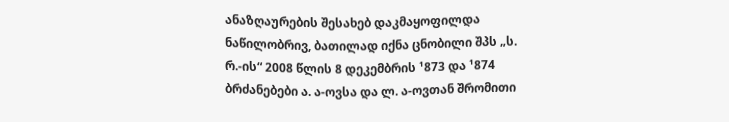ანაზღაურების შესახებ დაკმაყოფილდა ნაწილობრივ, ბათილად იქნა ცნობილი შპს „ს. რ.-ის“ 2008 წლის 8 დეკემბრის ¹873 და ¹874 ბრძანებები ა. ა-ოვსა და ლ. ა-ოვთან შრომითი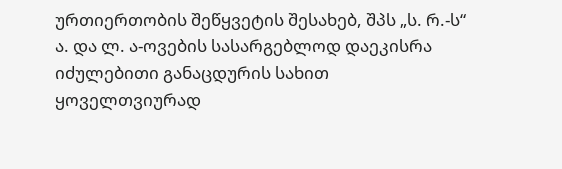ურთიერთობის შეწყვეტის შესახებ, შპს „ს. რ.-ს“ ა. და ლ. ა-ოვების სასარგებლოდ დაეკისრა იძულებითი განაცდურის სახით ყოველთვიურად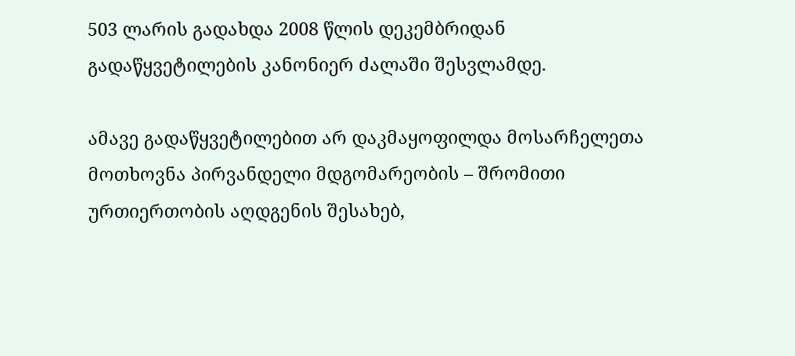503 ლარის გადახდა 2008 წლის დეკემბრიდან გადაწყვეტილების კანონიერ ძალაში შესვლამდე.

ამავე გადაწყვეტილებით არ დაკმაყოფილდა მოსარჩელეთა მოთხოვნა პირვანდელი მდგომარეობის – შრომითი ურთიერთობის აღდგენის შესახებ,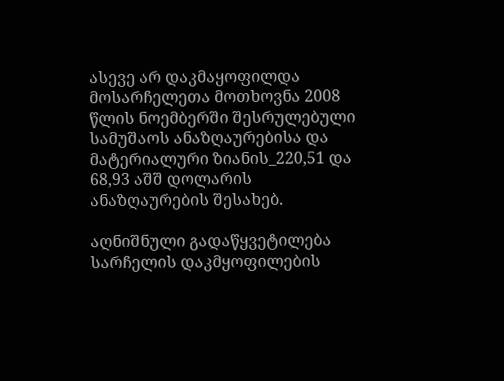ასევე არ დაკმაყოფილდა მოსარჩელეთა მოთხოვნა 2008 წლის ნოემბერში შესრულებული სამუშაოს ანაზღაურებისა და მატერიალური ზიანის_220,51 და 68,93 აშშ დოლარის ანაზღაურების შესახებ.

აღნიშნული გადაწყვეტილება სარჩელის დაკმყოფილების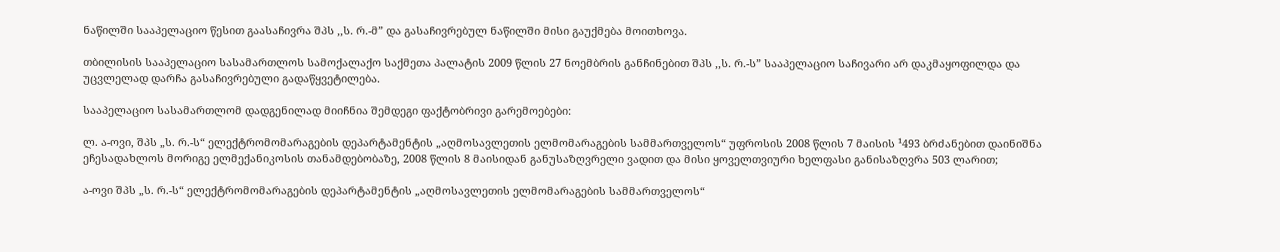ნაწილში სააპელაციო წესით გაასაჩივრა შპს ,,ს. რ.-მ” და გასაჩივრებულ ნაწილში მისი გაუქმება მოითხოვა.

თბილისის სააპელაციო სასამართლოს სამოქალაქო საქმეთა პალატის 2009 წლის 27 ნოემბრის განჩინებით შპს ,,ს. რ.-ს” სააპელაციო საჩივარი არ დაკმაყოფილდა და უცვლელად დარჩა გასაჩივრებული გადაწყვეტილება.

სააპელაციო სასამართლომ დადგენილად მიიჩნია შემდეგი ფაქტობრივი გარემოებები:

ლ. ა-ოვი, შპს „ს. რ.-ს“ ელექტრომომარაგების დეპარტამენტის „აღმოსავლეთის ელმომარაგების სამმართველოს“ უფროსის 2008 წლის 7 მაისის ¹493 ბრძანებით დაინიშნა ეჩესადახლოს მორიგე ელმექანიკოსის თანამდებობაზე, 2008 წლის 8 მაისიდან განუსაზღვრელი ვადით და მისი ყოველთვიური ხელფასი განისაზღვრა 503 ლარით;

ა-ოვი შპს „ს. რ.-ს“ ელექტრომომარაგების დეპარტამენტის „აღმოსავლეთის ელმომარაგების სამმართველოს“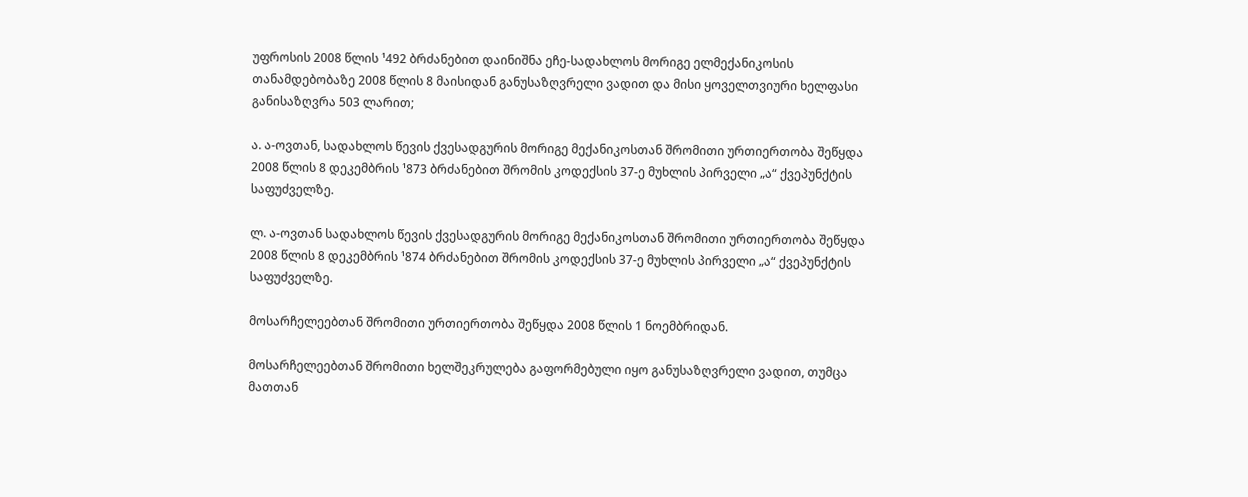უფროსის 2008 წლის ¹492 ბრძანებით დაინიშნა ეჩე-სადახლოს მორიგე ელმექანიკოსის თანამდებობაზე 2008 წლის 8 მაისიდან განუსაზღვრელი ვადით და მისი ყოველთვიური ხელფასი განისაზღვრა 503 ლარით;

ა. ა-ოვთან, სადახლოს წევის ქვესადგურის მორიგე მექანიკოსთან შრომითი ურთიერთობა შეწყდა 2008 წლის 8 დეკემბრის ¹873 ბრძანებით შრომის კოდექსის 37-ე მუხლის პირველი „ა“ ქვეპუნქტის საფუძველზე.

ლ. ა-ოვთან სადახლოს წევის ქვესადგურის მორიგე მექანიკოსთან შრომითი ურთიერთობა შეწყდა 2008 წლის 8 დეკემბრის ¹874 ბრძანებით შრომის კოდექსის 37-ე მუხლის პირველი „ა“ ქვეპუნქტის საფუძველზე.

მოსარჩელეებთან შრომითი ურთიერთობა შეწყდა 2008 წლის 1 ნოემბრიდან.

მოსარჩელეებთან შრომითი ხელშეკრულება გაფორმებული იყო განუსაზღვრელი ვადით, თუმცა მათთან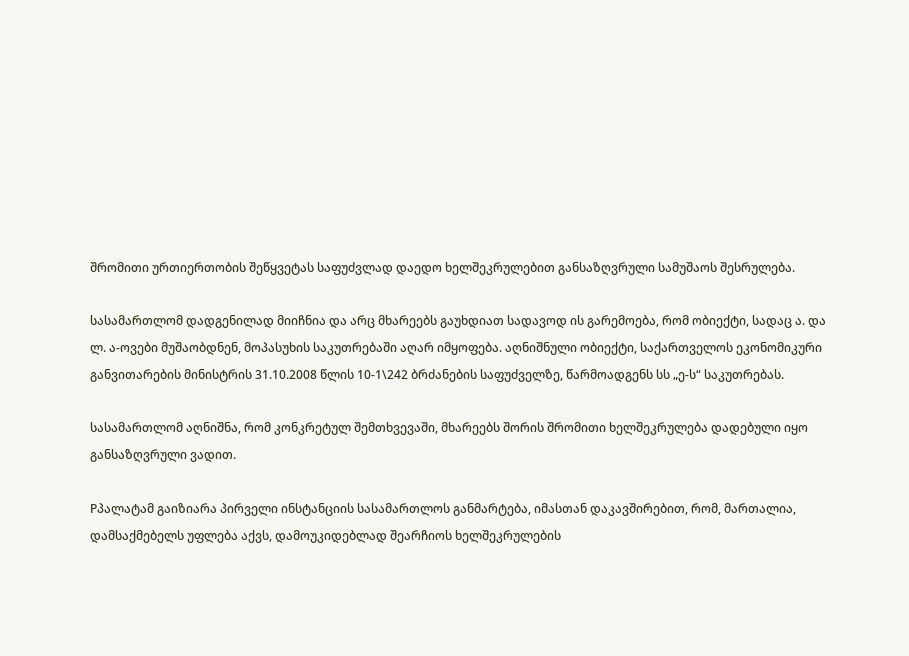შრომითი ურთიერთობის შეწყვეტას საფუძვლად დაედო ხელშეკრულებით განსაზღვრული სამუშაოს შესრულება.

სასამართლომ დადგენილად მიიჩნია და არც მხარეებს გაუხდიათ სადავოდ ის გარემოება, რომ ობიექტი, სადაც ა. და ლ. ა-ოვები მუშაობდნენ, მოპასუხის საკუთრებაში აღარ იმყოფება. აღნიშნული ობიექტი, საქართველოს ეკონომიკური განვითარების მინისტრის 31.10.2008 წლის 10-1\242 ბრძანების საფუძველზე, წარმოადგენს სს „ე-ს“ საკუთრებას.

სასამართლომ აღნიშნა, რომ კონკრეტულ შემთხვევაში, მხარეებს შორის შრომითი ხელშეკრულება დადებული იყო განსაზღვრული ვადით.

Pპალატამ გაიზიარა პირველი ინსტანციის სასამართლოს განმარტება, იმასთან დაკავშირებით, რომ, მართალია, დამსაქმებელს უფლება აქვს, დამოუკიდებლად შეარჩიოს ხელშეკრულების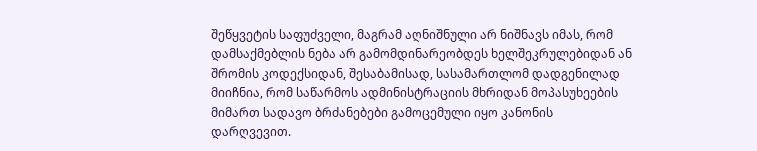შეწყვეტის საფუძველი, მაგრამ აღნიშნული არ ნიშნავს იმას, რომ დამსაქმებლის ნება არ გამომდინარეობდეს ხელშეკრულებიდან ან შრომის კოდექსიდან, შესაბამისად, სასამართლომ დადგენილად მიიჩნია, რომ საწარმოს ადმინისტრაციის მხრიდან მოპასუხეების მიმართ სადავო ბრძანებები გამოცემული იყო კანონის დარღვევით.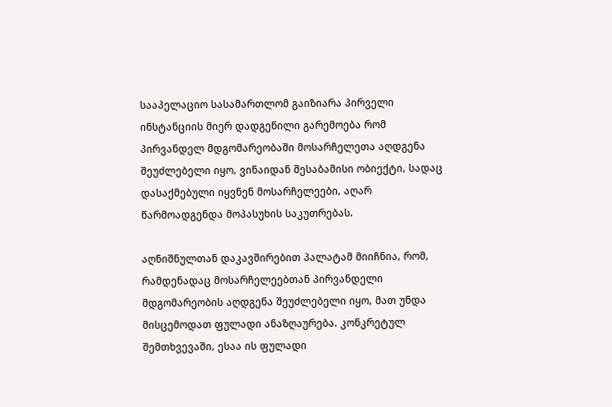სააპელაციო სასამართლომ გაიზიარა პირველი ინსტანციის მიერ დადგენილი გარემოება რომ პირვანდელ მდგომარეობაში მოსარჩელეთა აღდგენა შეუძლებელი იყო, ვინაიდან შესაბამისი ობიექტი, სადაც დასაქმებული იყვნენ მოსარჩელეები, აღარ წარმოადგენდა მოპასუხის საკუთრებას.

აღნიშნულთან დაკავშირებით პალატამ მიიჩნია, რომ, რამდენადაც მოსარჩელეებთან პირვანდელი მდგომარეობის აღდგენა შეუძლებელი იყო, მათ უნდა მისცემოდათ ფულადი ანაზღაურება. კონკრეტულ შემთხვევაში, ესაა ის ფულადი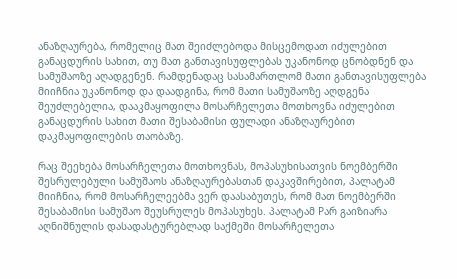ანაზღაურება, რომელიც მათ შეიძლებოდა მისცემოდათ იძულებით განაცდურის სახით, თუ მათ განთავისუფლებას უკანონოდ ცნობდნენ და სამუშაოზე აღადგენენ. რამდენადაც სასამართლომ მათი განთავისუფლება მიიჩნია უკანონოდ და დაადგინა, რომ მათი სამუშაოზე აღდგენა შეუძლებელია, დააკმაყოფილა მოსარჩელეთა მოთხოვნა იძულებით განაცდურის სახით მათი შესაბამისი ფულადი ანაზღაურებით დაკმაყოფილების თაობაზე.

რაც შეეხება მოსარჩელეთა მოთხოვნას, მოპასუხისათვის ნოემბერში შესრულებული სამუშაოს ანაზღაურებასთან დაკავშირებით, პალატამ მიიჩნია, რომ მოსარჩელეებმა ვერ დაასაბუთეს, რომ მათ ნოემბერში შესაბამისი სამუშაო შეუსრულეს მოპასუხეს. პალატამ Pარ გაიზიარა აღნიშნულის დასადასტურებლად საქმეში მოსარჩელეთა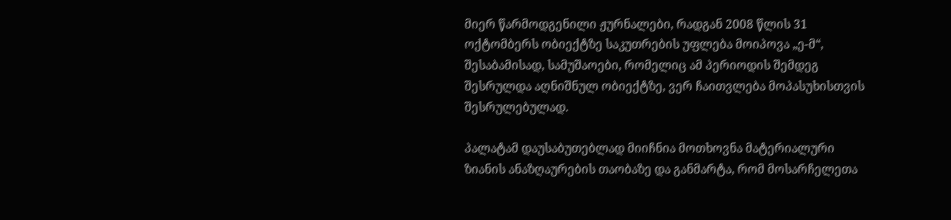მიერ წარმოდგენილი ჟურნალები, რადგან 2008 წლის 31 ოქტომბერს ობიექტზე საკუთრების უფლება მოიპოვა „ე-მ“, შესაბამისად, სამუშაოები, რომელიც ამ პერიოდის შემდეგ შესრულდა აღნიშნულ ობიექტზე, ვერ ჩაითვლება მოპასუხისთვის შესრულებულად.

პალატამ დაუსაბუთებლად მიიჩნია მოთხოვნა მატერიალური ზიანის ანაზღაურების თაობაზე და განმარტა, რომ მოსარჩელეთა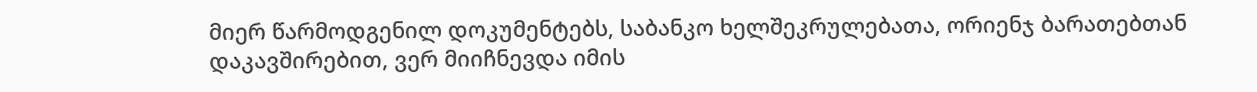მიერ წარმოდგენილ დოკუმენტებს, საბანკო ხელშეკრულებათა, ორიენჯ ბარათებთან დაკავშირებით, ვერ მიიჩნევდა იმის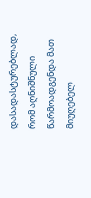დასადასტურებლად, რომ აღნიშნული წარმოადგენდა მათ მიუღებელ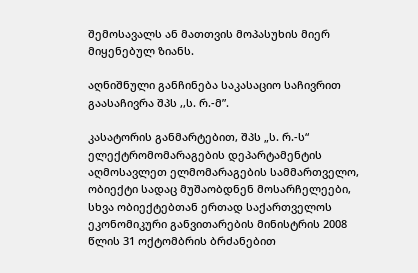შემოსავალს ან მათთვის მოპასუხის მიერ მიყენებულ ზიანს.

აღნიშნული განჩინება საკასაციო საჩივრით გაასაჩივრა შპს ,,ს. რ.-მ”.

კასატორის განმარტებით, შპს „ს. რ.-ს“ ელექტრომომარაგების დეპარტამენტის აღმოსავლეთ ელმომარაგების სამმართველო, ობიექტი სადაც მუშაობდნენ მოსარჩელეები, სხვა ობიექტებთან ერთად საქართველოს ეკონომიკური განვითარების მინისტრის 2008 წლის 31 ოქტომბრის ბრძანებით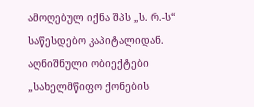ამოღებულ იქნა შპს „ს. რ.-ს“ საწესდებო კაპიტალიდან. აღნიშნული ობიექტები „სახელმწიფო ქონების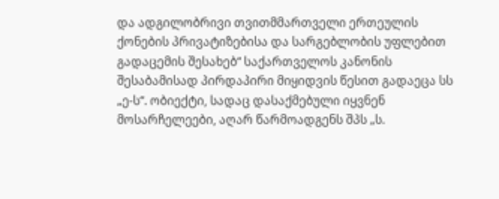და ადგილობრივი თვითმმართველი ერთეულის ქონების პრივატიზებისა და სარგებლობის უფლებით გადაცემის შესახებ“ საქართველოს კანონის შესაბამისად პირდაპირი მიყიდვის წესით გადაეცა სს „ე-ს“. ობიექტი, სადაც დასაქმებული იყვნენ მოსარჩელეები, აღარ წარმოადგენს შპს „ს.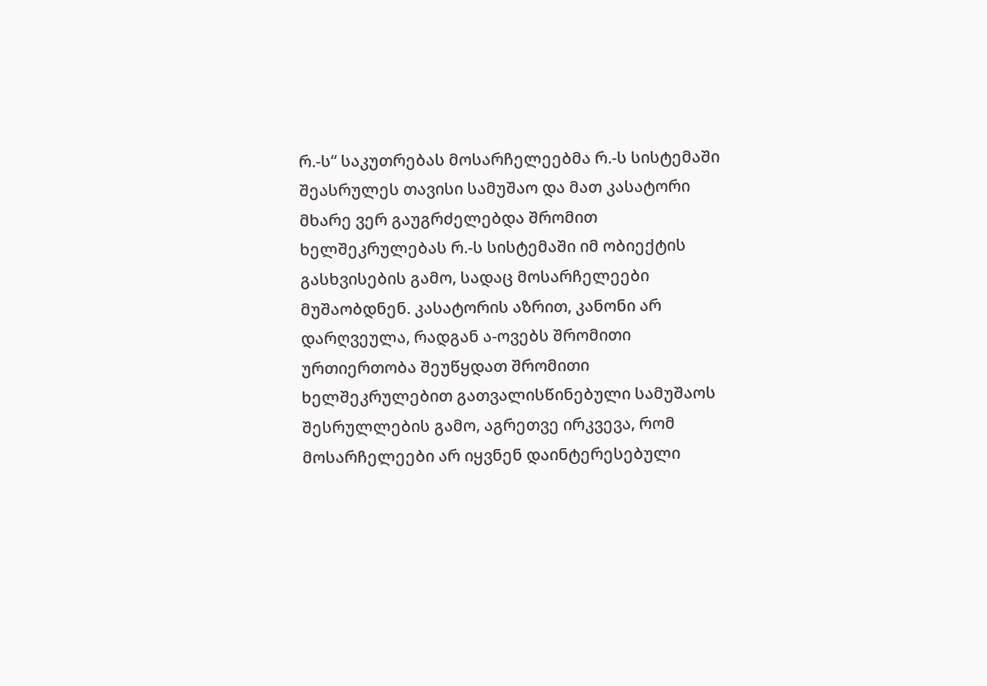რ.-ს“ საკუთრებას მოსარჩელეებმა რ.-ს სისტემაში შეასრულეს თავისი სამუშაო და მათ კასატორი მხარე ვერ გაუგრძელებდა შრომით ხელშეკრულებას რ.-ს სისტემაში იმ ობიექტის გასხვისების გამო, სადაც მოსარჩელეები მუშაობდნენ. კასატორის აზრით, კანონი არ დარღვეულა, რადგან ა-ოვებს შრომითი ურთიერთობა შეუწყდათ შრომითი ხელშეკრულებით გათვალისწინებული სამუშაოს შესრულლების გამო, აგრეთვე ირკვევა, რომ მოსარჩელეები არ იყვნენ დაინტერესებული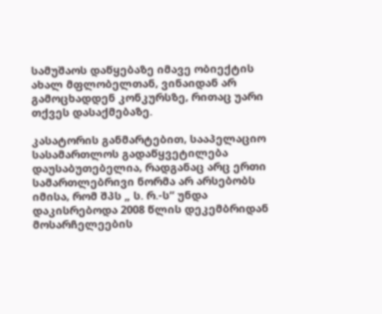სამუშაოს დაწყებაზე იმავე ობიექტის ახალ მფლობელთან, ვინაიდან არ გამოცხადდენ კონკურსზე, რითაც უარი თქვეს დასაქმებაზე.

კასატორის განმარტებით, სააპელაციო სასამართლოს გადაწყვეტილება დაუსაბუთებელია, რადგანაც არც ერთი სამართლებრივი ნორმა არ არსებობს იმისა, რომ შპს „ ს. რ.-ს“ უნდა დაკისრებოდა 2008 წლის დეკემბრიდან მოსარჩელეების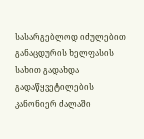სასარგებლოდ იძულებით განაცდურის ხელფასის სახით გადახდა გადაწყვეტილების კანონიერ ძალაში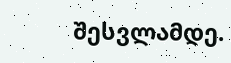შესვლამდე.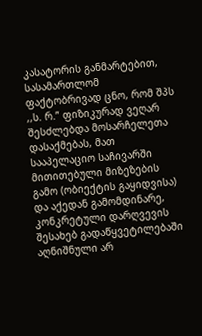კასატორის განმარტებით, სასამართლომ ფაქტობრივად ცნო, რომ შპს ,,ს. რ.” ფიზიკურად ვეღარ შესძლებდა მოსარჩელეთა დასაქმებას, მათ სააპელაციო საჩივარში მითითებული მიზეზების გამო (ობიექტის გაყიდვისა) და აქედან გამომდინარე, კონკრეტული დარღვევის შესახებ გადაწყვეტილებაში აღნიშნული არ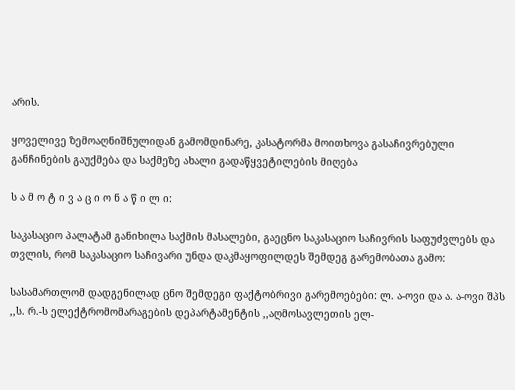არის.

ყოველივე ზემოაღნიშნულიდან გამომდინარე, კასატორმა მოითხოვა გასაჩივრებული განჩინების გაუქმება და საქმეზე ახალი გადაწყვეტილების მიღება

ს ა მ ო ტ ი ვ ა ც ი ო ნ ა წ ი ლ ი:

საკასაციო პალატამ განიხილა საქმის მასალები, გაეცნო საკასაციო საჩივრის საფუძვლებს და თვლის, რომ საკასაციო საჩივარი უნდა დაკმაყოფილდეს შემდეგ გარემობათა გამო:

სასამართლომ დადგენილად ცნო შემდეგი ფაქტობრივი გარემოებები: ლ. ა-ოვი და ა. ა-ოვი შპს ,,ს. რ.-ს ელექტრომომარაგების დეპარტამენტის ,,აღმოსავლეთის ელ-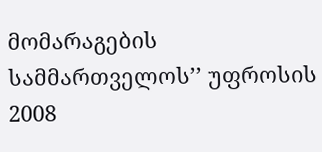მომარაგების სამმართველოს’’ უფროსის 2008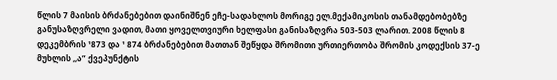წლის 7 მაისის ბრძანებებით დაინიშნენ ეჩე-სადახლოს მორიგე ელ.მექამიკოსის თანამდებობებზე განუსაზღვრელი ვადით, მათი ყოველთვიური ხელფასი განისაზღვრა 503-503 ლარით. 2008 წლის 8 დეკემბრის ¹873 და ¹ 874 ბრძანებებით მათთან შეწყდა შრომითი ურთიერთობა შრომის კოდექსის 37-ე მუხლის ,,ა” ქვეპუნქტის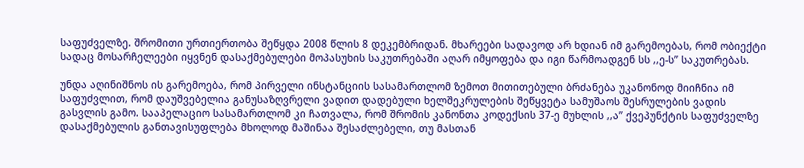საფუძველზე. შრომითი ურთიერთობა შეწყდა 2008 წლის 8 დეკემბრიდან. მხარეები სადავოდ არ ხდიან იმ გარემოებას, რომ ობიექტი სადაც მოსარჩელეები იყვნენ დასაქმებულები მოპასუხის საკუთრებაში აღარ იმყოფება და იგი წარმოადგენ სს ,,ე-ს’’ საკუთრებას.

უნდა აღინიშნოს ის გარემოება, რომ პირველი ინსტანციის სასამართლომ ზემოთ მითითებული ბრძანება უკანონოდ მიიჩნია იმ საფუძვლით, რომ დაუშვებელია განუსაზღვრელი ვადით დადებული ხელშეკრულების შეწყვეტა სამუშაოს შესრულების ვადის გასვლის გამო. სააპელაციო სასამართლომ კი ჩათვალა, რომ შრომის კანონთა კოდექსის 37-ე მუხლის ,,ა’’ ქვეპუნქტის საფუძველზე დასაქმებულის განთავისუფლება მხოლოდ მაშინაა შესაძლებელი, თუ მასთან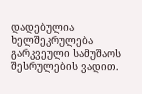დადებულია ხელშეკრულება გარკვეული სამუშაოს შესრულების ვადით.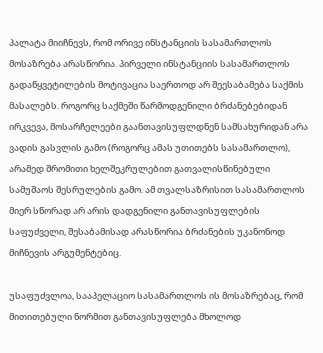პალატა მიიჩნევს, რომ ორივე ინსტანციის სასამართლოს მოსაზრება არასწორია. პირველი ინსტანციის სასამართლოს გადაწყვეტილების მოტივაცია საერთოდ არ შეესაბამება საქმის მასალებს. როგორც საქმეში წარმოდგენილი ბრძანებებიდან ირკვევა, მოსარჩელეები გაანთავისუფლდნენ სამსახურიდან არა ვადის გასვლის გამო (როგორც ამას უთითებს სასამართლო), არამედ შრომითი ხელშეკრულებით გათვალისწინებული სამუშაოს შესრულების გამო. ამ თვალსაზრისით სასამართლოს მიერ სწორად არ არის დადგენილი განთავისუფლების საფუძველი, შესაბამისად არასწორია ბრძანების უკანონოდ მიჩნევის არგუმენტებიც.

უსაფუძვლოა, სააპელაციო სასამართლოს ის მოსაზრებაც, რომ მითითებული ნორმით განთავისუფლება მხოლოდ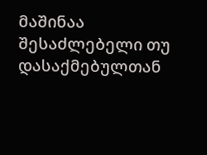მაშინაა შესაძლებელი თუ დასაქმებულთან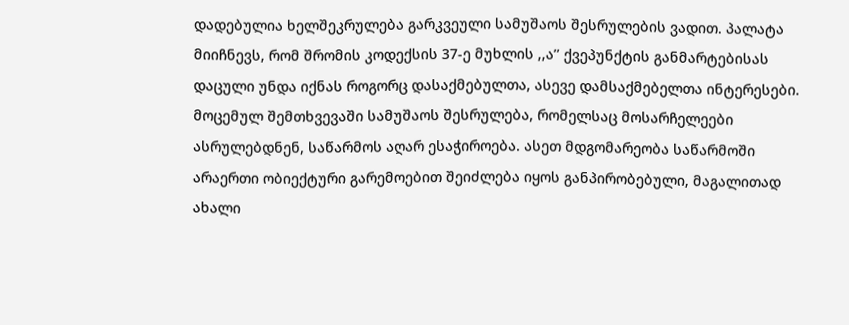დადებულია ხელშეკრულება გარკვეული სამუშაოს შესრულების ვადით. პალატა მიიჩნევს, რომ შრომის კოდექსის 37-ე მუხლის ,,ა’’ ქვეპუნქტის განმარტებისას დაცული უნდა იქნას როგორც დასაქმებულთა, ასევე დამსაქმებელთა ინტერესები. მოცემულ შემთხვევაში სამუშაოს შესრულება, რომელსაც მოსარჩელეები ასრულებდნენ, საწარმოს აღარ ესაჭიროება. ასეთ მდგომარეობა საწარმოში არაერთი ობიექტური გარემოებით შეიძლება იყოს განპირობებული, მაგალითად ახალი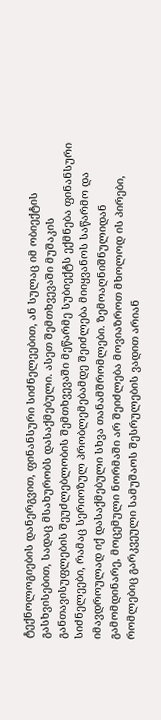ტექნოლოგიების დანერგვით, ფინანსური სიძნელეებით, ან სულაც იმ ობიექტის გასხვისებით, სადაც მსახურობს დასაქმებული. ასეთ შემთხვევაში მუშაკის განთავისუფლების შეუძლებლობის შემთხვევაში მეწარმე სუბიექტს ექმნება ფინანსური სიძნელეები, რამაც სერიოზულ პრობლემებამდე შეიძლება მიიყვანოს საწარმო და იმავდროულად იქ დასაქმებული სხვა თანამშრომლები. ზემოაღნიშნულიდან გამომდინარე, მოცემული ნორმაში არ შეიძლება მოვიაზროთ მხოლოდ ის პირები, რომლებიც გარკვეული სამუშაოს შესრულების ვადით არიან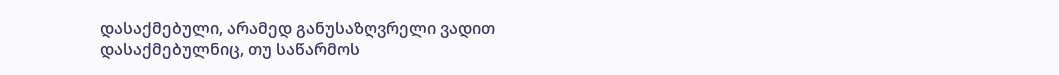დასაქმებული, არამედ განუსაზღვრელი ვადით დასაქმებულნიც, თუ საწარმოს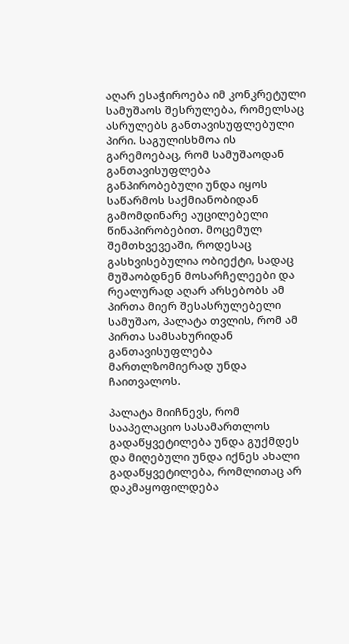აღარ ესაჭიროება იმ კონკრეტული სამუშაოს შესრულება, რომელსაც ასრულებს განთავისუფლებული პირი. საგულისხმოა ის გარემოებაც, რომ სამუშაოდან განთავისუფლება განპირობებული უნდა იყოს საწარმოს საქმიანობიდან გამომდინარე აუცილებელი წინაპირობებით. მოცემულ შემთხვევეაში, როდესაც გასხვისებულია ობიექტი, სადაც მუშაობდნენ მოსარჩელეები და რეალურად აღარ არსებობს ამ პირთა მიერ შესასრულებელი სამუშაო, პალატა თვლის, რომ ამ პირთა სამსახურიდან განთავისუფლება მართლზომიერად უნდა ჩაითვალოს.

პალატა მიიჩნევს, რომ სააპელაციო სასამართლოს გადაწყვეტილება უნდა გუქმდეს და მიღებული უნდა იქნეს ახალი გადაწყვეტილება, რომლითაც არ დაკმაყოფილდება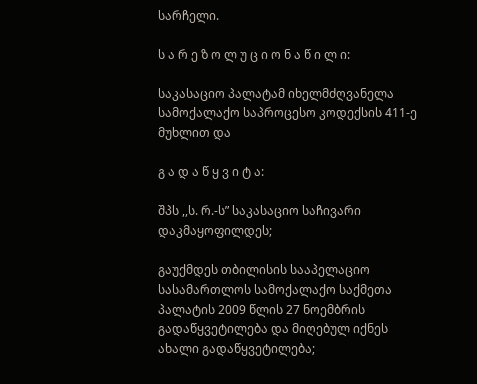სარჩელი.

ს ა რ ე ზ ო ლ უ ც ი ო ნ ა წ ი ლ ი:

საკასაციო პალატამ იხელმძღვანელა სამოქალაქო საპროცესო კოდექსის 411-ე მუხლით და

გ ა დ ა წ ყ ვ ი ტ ა:

შპს ,,ს. რ.-ს” საკასაციო საჩივარი დაკმაყოფილდეს;

გაუქმდეს თბილისის სააპელაციო სასამართლოს სამოქალაქო საქმეთა პალატის 2009 წლის 27 ნოემბრის გადაწყვეტილება და მიღებულ იქნეს ახალი გადაწყვეტილება;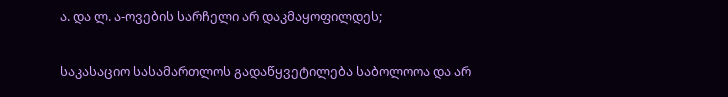ა. და ლ. ა-ოვების სარჩელი არ დაკმაყოფილდეს;

საკასაციო სასამართლოს გადაწყვეტილება საბოლოოა და არ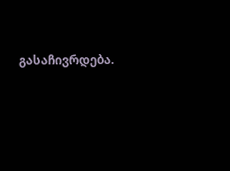გასაჩივრდება.